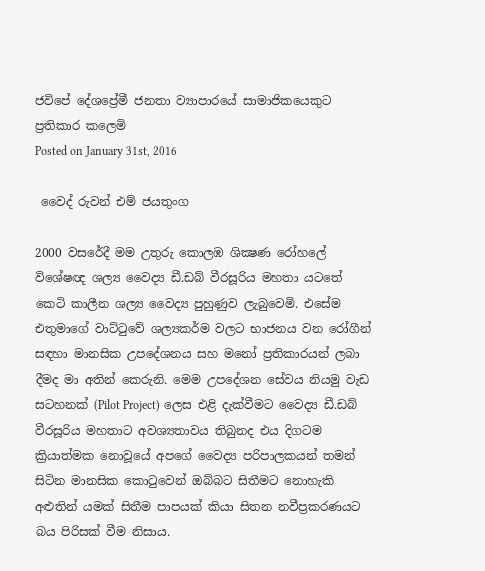ජවිපේ දේශප්‍රේමී ජනතා ව්‍යාපාරයේ සාමාජිකයෙකුට ප්‍රතිකාර කලෙමි
Posted on January 31st, 2016

 වෛද් රුවන් එම් ජයතුංග

2000 වසරේදී මම උතුරු කොලඹ ශික්‍ෂණ රෝහලේ  විශේෂඥ ශල්‍ය වෛද්‍ය ඩී.ඩබ් වීරසූරිය මහතා යටතේ කෙටි කාලීන ශල්‍ය වෛද්‍ය පුහුණුව ලැබුවෙමි. එසේම එතුමාගේ වාට්ටුවේ ශල්‍යකර්ම වලට භාජනය වන රෝගීන් සඳහා මානසික උපදේශනය සහ මනෝ ප්‍රතිකාරයන් ලබා දීමද මා අතින් කෙරුනි. මෙම උපදේශන සේවය නියමු වැඩ සටහනක් (Pilot Project) ලෙස එළි දැක්වීමට වෛද්‍ය ඩී.ඩබ් වීරසූරිය මහතාට අවශ්‍යතාවය තිබුනද එය දිගටම ක්‍රියාත්මක නොවූයේ අපගේ වෛද්‍ය පරිපාලකයන් තමන් සිටින මානසික කොටුවෙන් ඔබ්බට සිතීමට නොහැකි අළුතින් යමක් සිතීම පාපයක් කියා සිතන නවීප්‍රකරණයට බය පිරිසක් වීම නිසාය.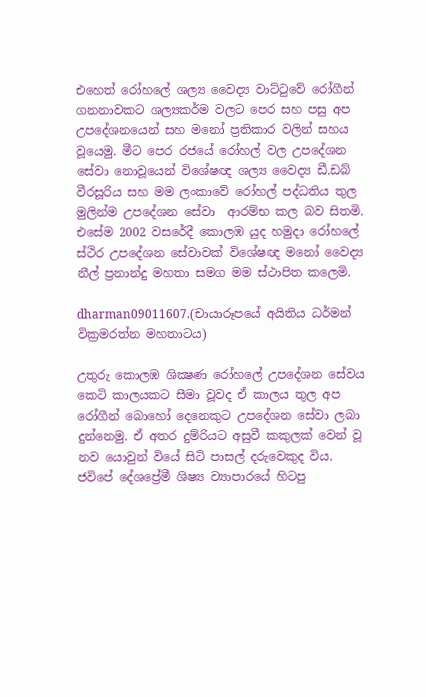එහෙත් රෝහලේ ශල්‍ය වෛද්‍ය වාට්ටුවේ රෝගීන් ගනනාවකට ශල්‍යකර්ම වලට පෙර සහ පසු අප උපදේශනයෙන් සහ මනෝ ප්‍රතිකාර වලින් සහය වූයෙමු. මීට පෙර රජයේ රෝහල් වල උපදේශන සේවා නොවූයෙන් විශේෂඥ ශල්‍ය වෛද්‍ය ඩී.ඩබ් වීරසූරිය සහ මම ලංකාවේ රෝහල් පද්ධතිය තුල මුලින්ම උපදේශන සේවා  ආරම්භ කල බව සිතමි. එසේම 2002 වසරේදී කොලඹ යුද හමුදා රෝහලේ  ස්ථිර උපදේශන සේවාවක් විශේෂඥ මනෝ වෛද්‍ය නීල් ප්‍රනාන්දු මහතා සමග මම ස්ථාපිත කලෙමි.

dharman09011607.(චායාරූපයේ අයිතිය ධර්මන් වික්‍රමරත්න මහතාටය)

උතුරු කොලඹ ශික්‍ෂණ රෝහලේ උපදේශන සේවය කෙටි කාලයකට සීමා වූවද ඒ කාලය තුල අප රෝගීන් බොහෝ දෙනෙකුට උපදේශන සේවා ලබා දුන්නෙමු. ඒ අතර දුම්රියට අසුවී කකුලක් වෙන් වූ නව යොවුන් වියේ සිටි පාසල් දරුවෙකුද විය.  ජවිපේ දේශප්‍රේමී ශිෂ්‍ය ව්‍යාපාරයේ හිටපු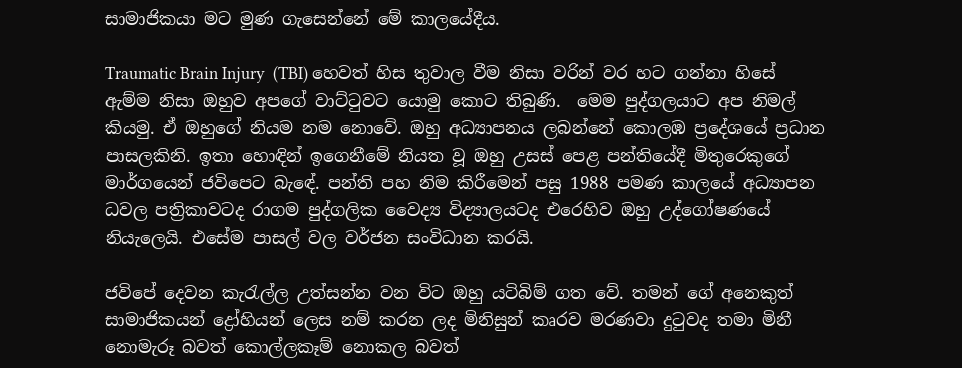සාමාජිකයා මට මුණ ගැසෙන්නේ මේ කාලයේදීය.

Traumatic Brain Injury  (TBI) හෙවත් හිස තුවාල වීම නිසා වරින් වර හට ගන්නා හිසේ ඇම්ම නිසා ඔහුව අපගේ වාට්ටුවට යොමු කොට තිබුණි.  මෙම පුද්ගලයාට අප නිමල් කියමු. ඒ ඔහුගේ නියම නම නොවේ. ඔහු අධ්‍යාපනය ලබන්නේ කොලඹ ප්‍රදේශයේ ප්‍රධාන පාසලකිනි. ඉතා හොඳින් ඉගෙනීමේ නියත වූ ඔහු උසස් පෙළ පන්තියේදී මිතුරෙකුගේ මාර්ගයෙන් ජවිපෙට බැඳේ. පන්ති පහ නිම කිරීමෙන් පසු 1988 පමණ කාලයේ අධ්‍යාපන ධවල පත්‍රිකාවටද රාගම පුද්ගලික වෛද්‍ය විද්‍යාලයටද එරෙහිව ඔහු උද්ගෝෂණයේ නියැලෙයි. එසේම පාසල් වල වර්ජන සංවිධාන කරයි.

ජවිපේ දෙවන කැරැල්ල උත්සන්න වන විට ඔහු යටිබිම් ගත වේ. තමන් ගේ අනෙකුත් සාමාජිකයන් ද්‍රෝහියන් ලෙස නම් කරන ලද මිනිසුන් කෘරව මරණවා දුටුවද තමා මිනී නොමැරූ බවත් කොල්ලකෑම් නොකල බවත්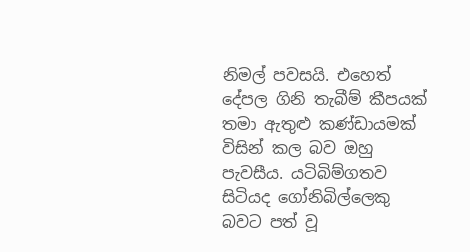නිමල් පවසයි. එහෙත් දේපල ගිනි තැබීම් කීපයක් තමා ඇතුළු කණ්ඩායමක් විසින් කල බව ඔහු පැවසීය. යටිබිම්ගතව සිටියද ගෝනිබිල්ලෙකු බවට පත් වූ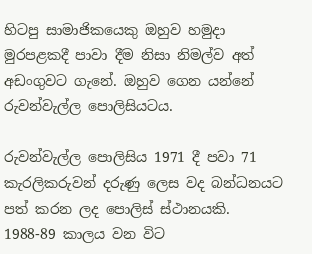හිටපු සාමාජිකයෙකු ඔහුව හමුදා මුරපළකදී පාවා දීම නිසා නිමල්ව අත් අඩංගුවට ගැනේ. ඔහුව ගෙන යන්නේ රුවන්වැල්ල පොලිසියටය.

රුවන්වැල්ල පොලිසිය 1971 දී පවා 71 කැරලිකරුවන් දරුණු ලෙස වද බන්ධනයට පත් කරන ලද පොලිස් ස්ථානයකි. 1988-89 කාලය වන විට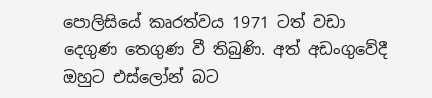පොලිසියේ කෘරත්වය 1971 ටත් වඩා දෙගුණ තෙගුණ වී තිබුණි. අත් අඩංගුවේදී ඔහුට එස්ලෝන් බට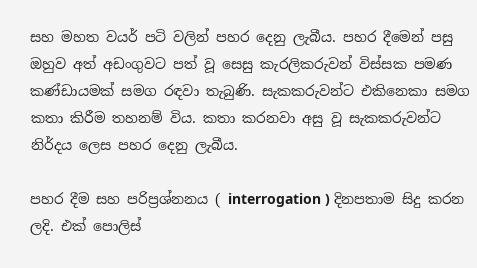සහ මහත වයර් පටි වලින් පහර දෙනු ලැබීය. පහර දීමෙන් පසු ඔහුව අත් අඩංගුවට පත් වූ සෙසු කැරලිකරුවන් විස්සක පමණ කණ්ඩායමක් සමග රඳවා තැබුණි. සැකකරුවන්ට එකිනෙකා සමග කතා කිරීම තහනම් විය. කතා කරනවා අසු වූ සැකකරුවන්ට නිර්දය ලෙස පහර දෙනු ලැබීය.

පහර දීම සහ පරිප්‍රශ්නනය ( interrogation ) දිනපතාම සිදු කරන ලදි. එක් පොලිස්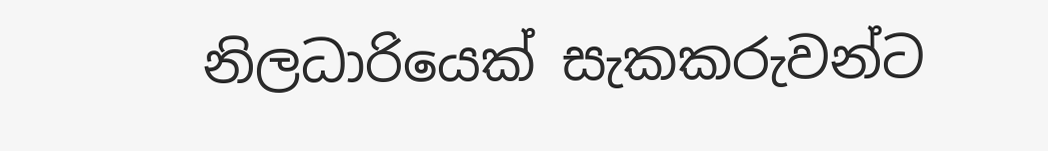නිලධාරියෙක් සැකකරුවන්ට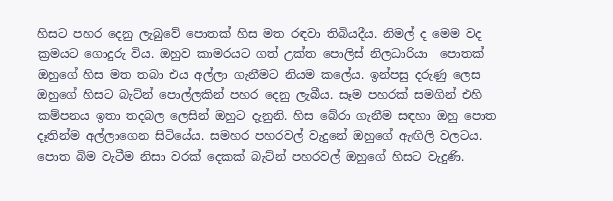හිසට පහර දෙනු ලැබුවේ පොතක් හිස මත රඳවා තිබියදීය. නිමල් ද මෙම වද ක්‍රමයට ගොදුරු විය. ඔහුව කාමරයට ගත් උක්ත පොලිස් නිලධාරියා  පොතක් ඔහුගේ හිස මත තබා එය අල්ලා ගැනීමට නියම කලේය. ඉන්පසු දරුණු ලෙස ඔහුගේ හිසට බැට්න් පොල්ලකින් පහර දෙනු ලැබීය. සෑම පහරක් සමගින් එහි කම්පනය ඉතා තදබල ලෙසින් ඔහුට දැනුනි. හිස බේරා ගැනීම සඳහා ඔහු පොත දෑතින්ම අල්ලාගෙන සිටියේය. සමහර පහරවල් වැදුනේ ඔහුගේ ඇඟිලි වලටය. පොත බිම වැටීම නිසා වරක් දෙකක් බැට්න් පහරවල් ඔහුගේ හිසට වැදුණි.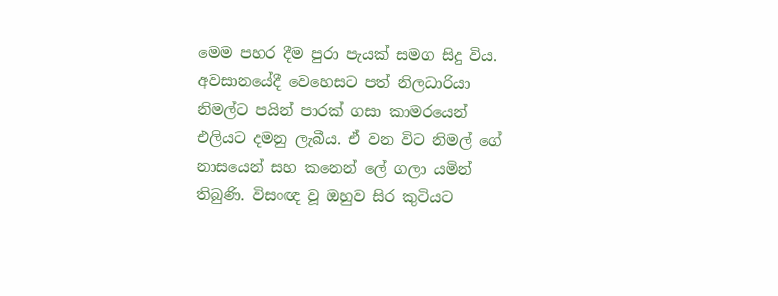මෙම පහර දීම පුරා පැයක් සමග සිදු විය. අවසානයේදී වෙහෙසට පත් නිලධාරියා නිමල්ට පයින් පාරක් ගසා කාමරයෙන් එලියට දමනු ලැබීය. ඒ වන විට නිමල් ගේ නාසයෙන් සහ කනෙන් ලේ ගලා යමින් තිබුණි. විසංඥ වූ ඔහුව සිර කුටියට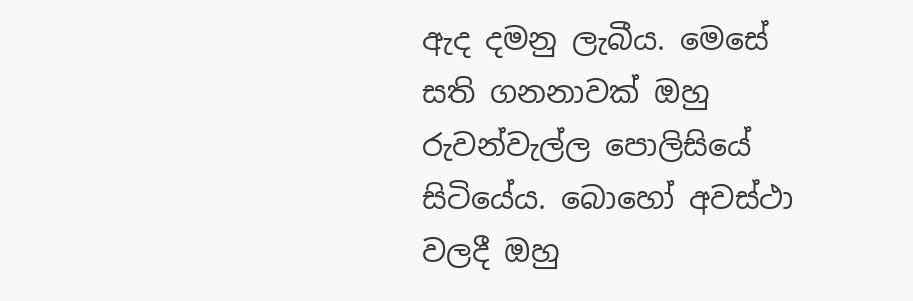ඇද දමනු ලැබීය. මෙසේ සති ගනනාවක් ඔහු රුවන්වැල්ල පොලිසියේ සිටියේය. බොහෝ අවස්ථා වලදී ඔහු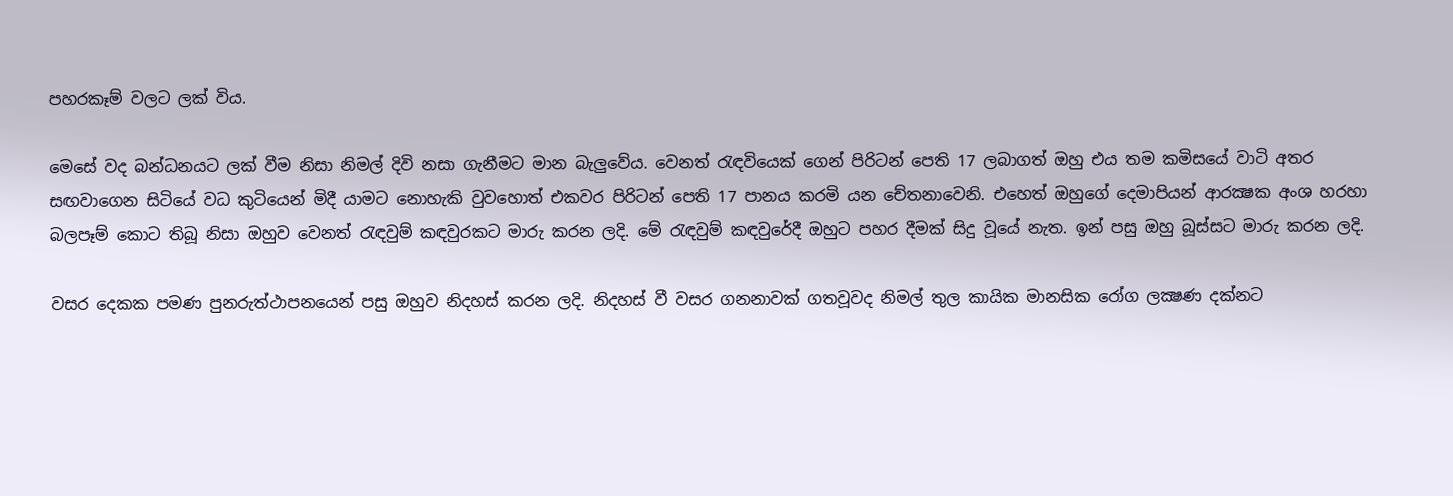පහරකෑම් වලට ලක් විය.

මෙසේ වද බන්ධනයට ලක් වීම නිසා නිමල් දිවි නසා ගැනීමට මාන බැලුවේය. වෙනත් රැඳවියෙක් ගෙන් පිරිටන් පෙති 17 ලබාගත් ඔහු එය තම කමිසයේ වාටි අතර සඟවාගෙන සිටියේ වධ කුටියෙන් මිදී යාමට නොහැකි වුවහොත් එකවර පිරිටන් පෙති 17 පානය කරමි යන චේතනාවෙනි. එහෙත් ඔහුගේ දෙමාපියන් ආරක්‍ෂක අංශ හරහා බලපෑම් කොට තිබූ නිසා ඔහුව වෙනත් රැඳවුම් කඳවුරකට මාරු කරන ලදි. මේ රැඳවුම් කඳවුරේදී ඔහුට පහර දීමක් සිදු වූයේ නැත. ඉන් පසු ඔහු බූස්සට මාරු කරන ලදි.

වසර දෙකක පමණ පුනරුත්ථාපනයෙන් පසු ඔහුව නිදහස් කරන ලදි. නිදහස් වී වසර ගනනාවක් ගතවූවද නිමල් තුල කායික මානසික රෝග ලක්‍ෂණ දක්නට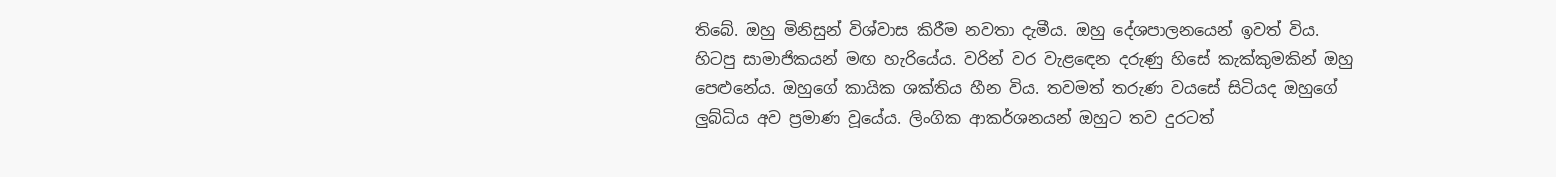තිබේ. ඔහු මිනිසුන් විශ්වාස කිරීම නවතා දැමීය. ඔහු දේශපාලනයෙන් ඉවත් විය. හිටපු සාමාජිකයන් මඟ හැරියේය. වරින් වර වැළඳෙන දරුණු හිසේ කැක්කුමකින් ඔහු පෙළුනේය. ඔහුගේ කායික ශක්තිය හීන විය. තවමත් තරුණ වයසේ සිටියද ඔහුගේ ලුබ්ධිය අව ප්‍රමාණ වූයේය. ලිංගික ආකර්ශනයන් ඔහුට තව දුරටත්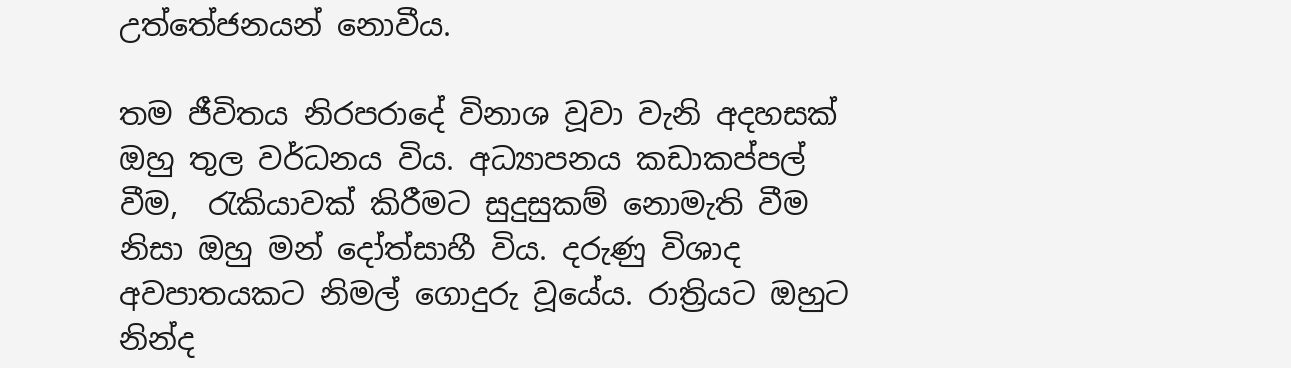උත්තේජනයන් නොවීය.

තම ජීවිතය නිරපරාදේ විනාශ වූවා වැනි අදහසක් ඔහු තුල වර්ධනය විය. අධ්‍යාපනය කඩාකප්පල් වීම,  රැකියාවක් කිරීමට සුදුසුකම් නොමැති වීම නිසා ඔහු මන් දෝත්සාහී විය. දරුණු විශාද අවපාතයකට නිමල් ගොදුරු වූයේය. රාත්‍රියට ඔහුට නින්ද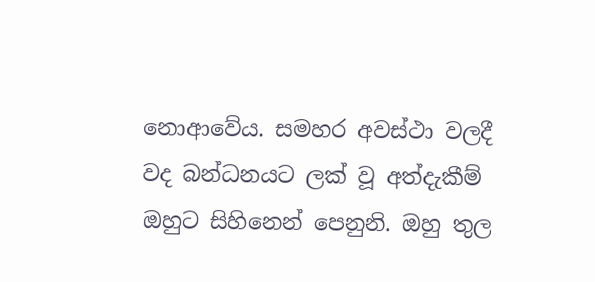නොආවේය. සමහර අවස්ථා වලදී වද බන්ධනයට ලක් වූ අත්දැකීම් ඔහුට සිහිනෙන් පෙනුනි. ඔහු තුල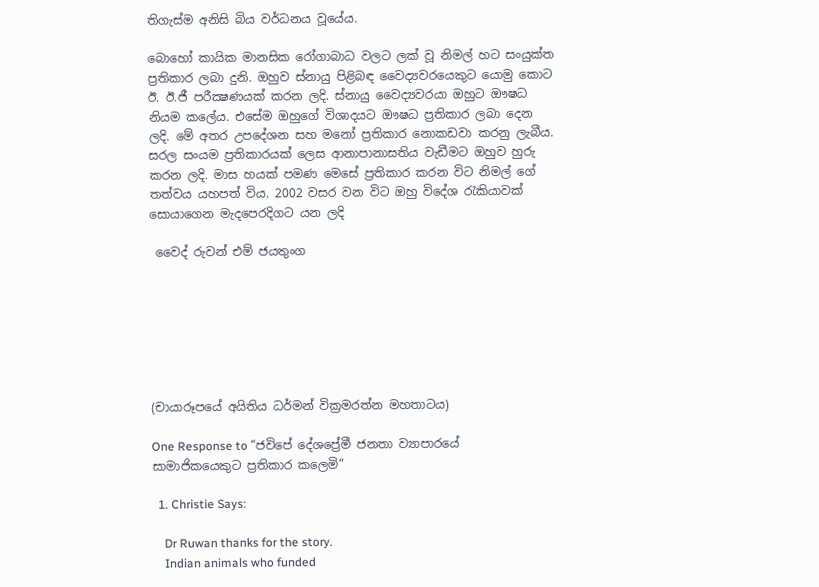තිගැස්ම අනිසි බිය වර්ධනය වූයේය.

බොහෝ කායික මානසික රෝගාබාධ වලට ලක් වූ නිමල් හට සංයුක්ත ප්‍රතිකාර ලබා දුනි. ඔහුව ස්නායු පිළිබඳ වෛද්‍යවරයෙකුට යොමු කොට ඊ. ඊ.ජී පරීක්‍ෂණයක් කරන ලදි. ස්නායු වෛද්‍යවරයා ඔහුට ඖෂධ නියම කලේය. එසේම ඔහුගේ විශාදයට ඖෂධ ප්‍රතිකාර ලබා දෙන ලදි. මේ අතර උපදේශන සහ මනෝ ප්‍රතිකාර නොකඩවා කරනු ලැබීය. සරල සංයම ප්‍රතිකාරයක් ලෙස ආනාපානාසතිය වැඩීමට ඔහුව හුරු කරන ලදි. මාස හයක් පමණ මෙසේ ප්‍රතිකාර කරන විට නිමල් ගේ තත්වය යහපත් විය. 2002 වසර වන විට ඔහු විදේශ රැකියාවක් සොයාගෙන මැදපෙරදිගට යන ලදි

 වෛද් රුවන් එම් ජයතුංග







(චායාරූපයේ අයිතිය ධර්මන් වික්‍රමරත්න මහතාටය)

One Response to “ජවිපේ දේශප්‍රේමී ජනතා ව්‍යාපාරයේ සාමාජිකයෙකුට ප්‍රතිකාර කලෙමි”

  1. Christie Says:

    Dr Ruwan thanks for the story.
    Indian animals who funded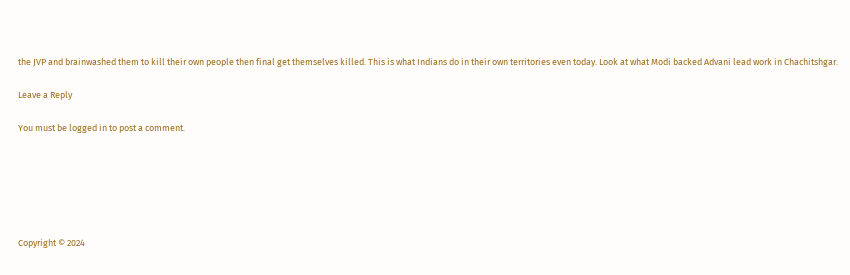the JVP and brainwashed them to kill their own people then final get themselves killed. This is what Indians do in their own territories even today. Look at what Modi backed Advani lead work in Chachitshgar.

Leave a Reply

You must be logged in to post a comment.






Copyright © 2024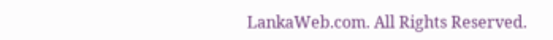LankaWeb.com. All Rights Reserved.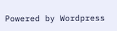Powered by Wordpress